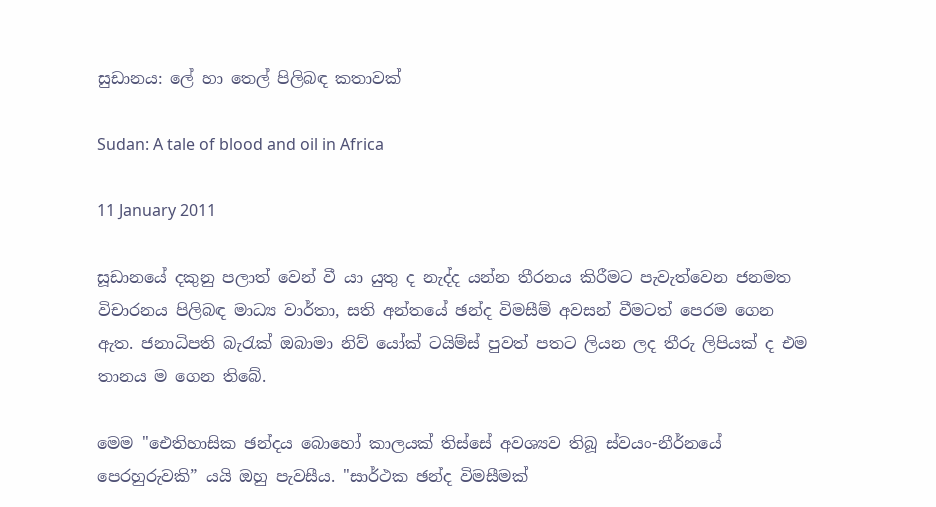සුඩානය: ලේ හා තෙල් පිලිබඳ කතාවක්

Sudan: A tale of blood and oil in Africa

11 January 2011

සූඩානයේ දකුනු පලාත් වෙන් වී යා යුතු ද නැද්ද යන්න තීරනය කිරීමට පැවැත්වෙන ජනමත විචාරනය පිලිබඳ මාධ්‍ය වාර්තා, සති අන්තයේ ඡන්ද විමසීම් අවසන් වීමටත් පෙරම ගෙන ඇත. ජනාධිපති බැරැක් ඔබාමා නිව් යෝක් ටයිම්ස් පුවත් පතට ලියන ලද තීරු ලිපියක් ද එම තානය ම ගෙන තිබේ.

මෙම "ඓතිහාසික ඡන්දය බොහෝ කාලයක් තිස්සේ අවශ්‍යව තිබූ ස්වයං-නීර්නයේ පෙරහුරුවකි” යයි ඔහු පැවසීය. "සාර්ථක ඡන්ද විමසීමක්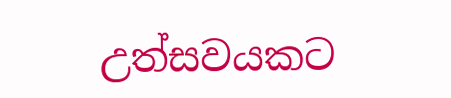උත්සවයකට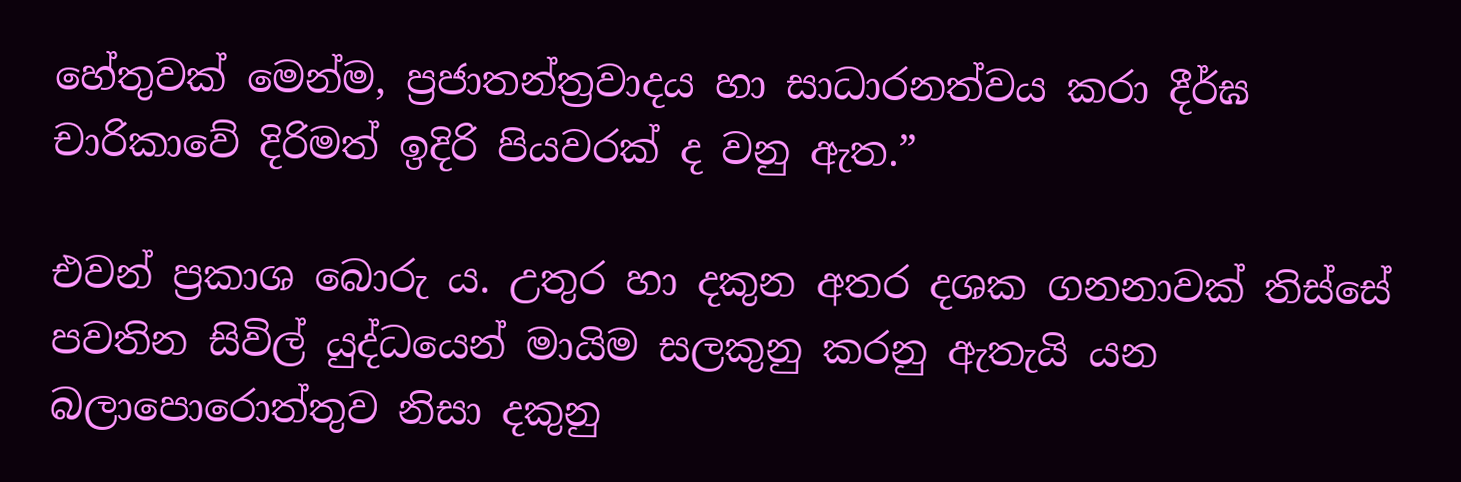හේතුවක් මෙන්ම, ප්‍රජාතන්ත්‍රවාදය හා සාධාරනත්වය කරා දීර්ඝ චාරිකාවේ දිරිමත් ඉදිරි පියවරක් ද වනු ඇත.”

එවන් ප්‍රකාශ බොරු ය. උතුර හා දකුන අතර දශක ගනනාවක් තිස්සේ පවතින සිවිල් යුද්ධයෙන් මායිම සලකුනු කරනු ඇතැයි යන බලාපොරොත්තුව නිසා දකුනු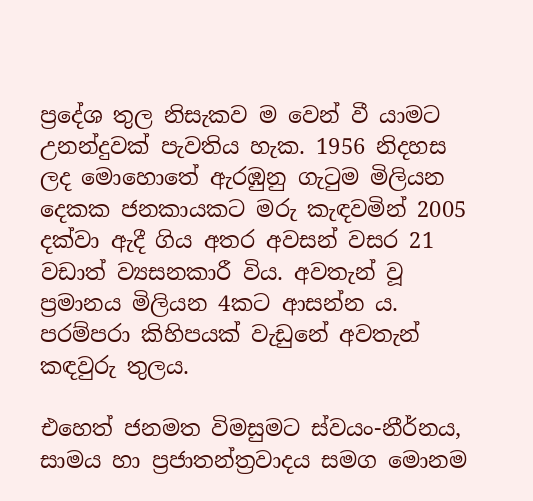ප්‍රදේශ තුල නිසැකව ම වෙන් වී යාමට උනන්දුවක් පැවතිය හැක. 1956 නිදහස ලද මොහොතේ ඇරඹුනු ගැටුම මිලියන දෙකක ජනකායකට මරු කැඳවමින් 2005 දක්වා ඇදී ගිය අතර අවසන් වසර 21 වඩාත් ව්‍යසනකාරී විය. අවතැන් වූ ප්‍රමානය මිලියන 4කට ආසන්න ය. පරම්පරා කිහිපයක් වැඩුනේ අවතැන් කඳවුරු තුලය.

එහෙත් ජනමත විමසුමට ස්වයං-නීර්නය, සාමය හා ප්‍රජාතන්ත්‍රවාදය සමග මොනම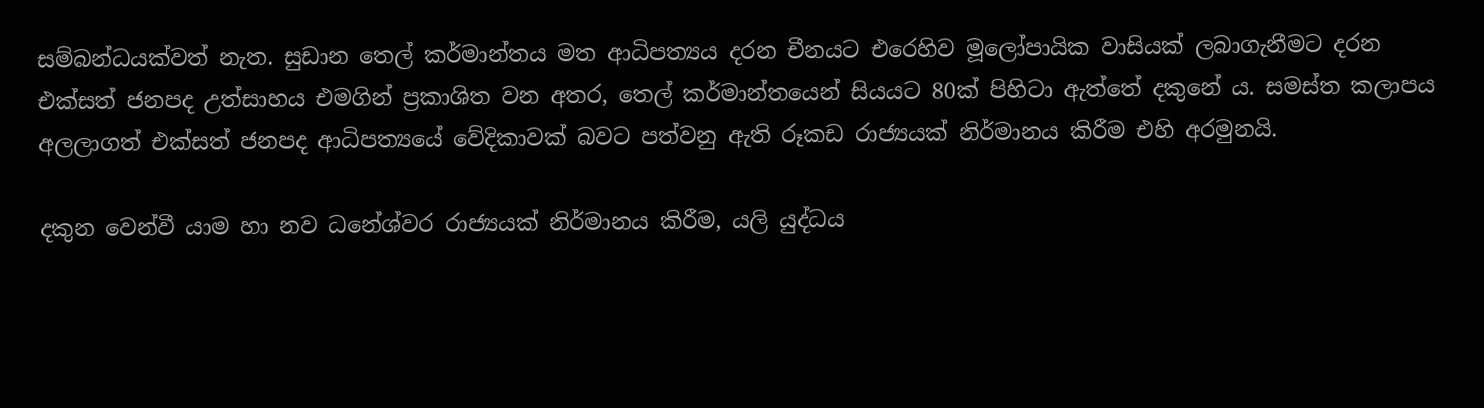සම්බන්ධයක්වත් නැත. සුඩාන තෙල් කර්මාන්තය මත ආධිපත්‍යය දරන චීනයට එරෙහිව මූලෝපායික වාසියක් ලබාගැනීමට දරන එක්සත් ජනපද උත්සාහය එමගින් ප්‍රකාශිත වන අතර, තෙල් කර්මාන්තයෙන් සියයට 80ක් පිහිටා ඇත්තේ දකුනේ ය. සමස්ත කලාපය අලලාගත් එක්සත් ජනපද ආධිපත්‍යයේ වේදිකාවක් බවට පත්වනු ඇති රූකඩ රාජ්‍යයක් නිර්මානය කිරීම එහි අරමුනයි.

දකුන වෙන්වී යාම හා නව ධනේශ්වර රාජ්‍යයක් නිර්මානය කිරීම, යලි යුද්ධය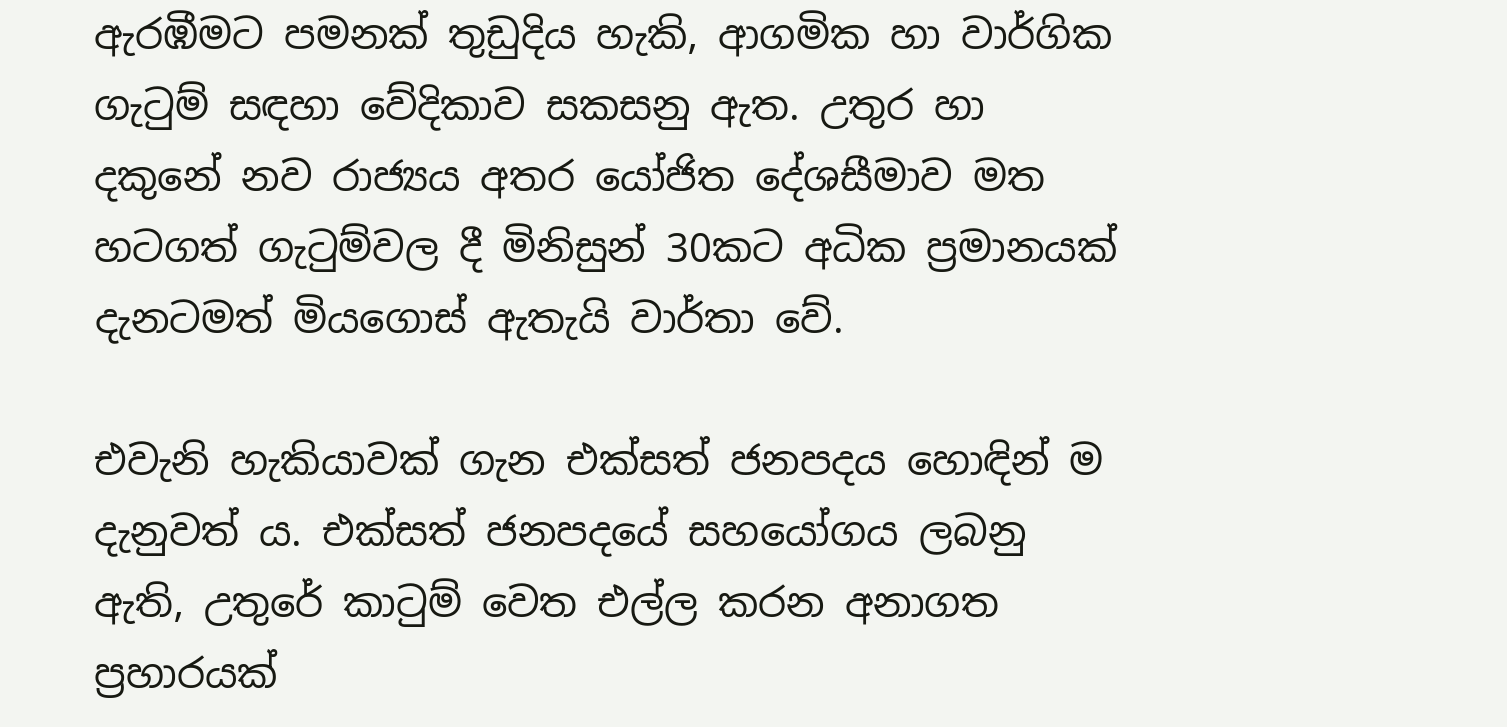ඇරඹීමට පමනක් තුඩුදිය හැකි, ආගමික හා වාර්ගික ගැටුම් සඳහා වේදිකාව සකසනු ඇත. උතුර හා දකුනේ නව රාජ්‍යය අතර යෝජිත දේශසීමාව මත හටගත් ගැටුම්වල දී මිනිසුන් 30කට අධික ප්‍රමානයක් දැනටමත් මියගොස් ඇතැයි වාර්තා වේ.

එවැනි හැකියාවක් ගැන එක්සත් ජනපදය හොඳින් ම දැනුවත් ය. එක්සත් ජනපදයේ සහයෝගය ලබනු ඇති, උතුරේ කාටුම් වෙත එල්ල කරන අනාගත ප්‍රහාරයක්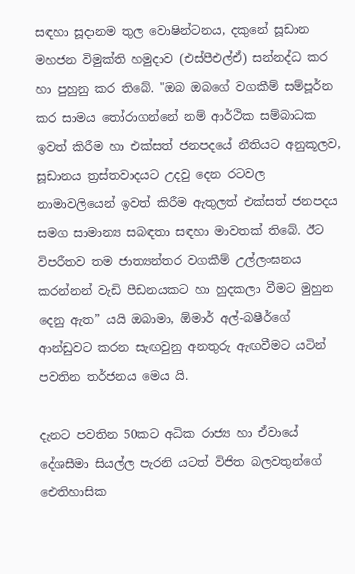සඳහා සූදානම තුල වොෂින්ටනය, දකුනේ සූඩාන මහජන විමුක්ති හමුදාව (එස්පීඑල්ඒ) සන්නද්ධ කර හා පුහුනු කර තිබේ. "ඔබ ඔබගේ වගකීම් සම්පූර්න කර සාමය තෝරාගන්නේ නම් ආර්ථික සම්බාධක ඉවත් කිරීම හා එක්සත් ජනපදයේ නීතියට අනුකූලව, සූඩානය ත්‍රස්තවාදයට උදවු දෙන රටවල නාමාවලියෙන් ඉවත් කිරීම ඇතුලත් එක්සත් ජනපදය සමග සාමාන්‍ය සබඳතා සඳහා මාවතක් තිබේ. ඊට විපරීතව තම ජාත්‍යන්තර වගකීම් උල්ලංඝනය කරන්නන් වැඩි පීඩනයකට හා හුදකලා වීමට මුහුන දෙනු ඇත” යයි ඔබාමා, ඕමාර් අල්-බෂීර්ගේ ආන්ඩුවට කරන සැඟවුනු අනතුරු ඇඟවීමට යටින් පවතින තර්ජනය මෙය යි.

දැනට පවතින 50කට අධික රාජ්‍ය හා ඒවායේ දේශසීමා සියල්ල පැරනි යටත් විජිත බලවතුන්ගේ ඓතිහාසික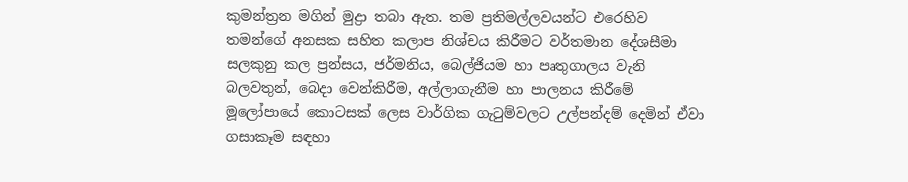කුමන්ත්‍රන මගින් මුද්‍රා තබා ඇත. තම ප්‍රතිමල්ලවයන්ට එරෙහිව තමන්ගේ අනසක සහිත කලාප නිශ්චය කිරීමට වර්තමාන දේශසීමා සලකුනු කල ප්‍රන්සය, ජර්මනිය, බෙල්ජියම හා පෘතුගාලය වැනි බලවතුන්, බෙදා වෙන්කිරීම, අල්ලාගැනීම හා පාලනය කිරීමේ මූලෝපායේ කොටසක් ලෙස වාර්ගික ගැටුම්වලට උල්පන්දම් දෙමින් ඒවා ගසාකෑම සඳහා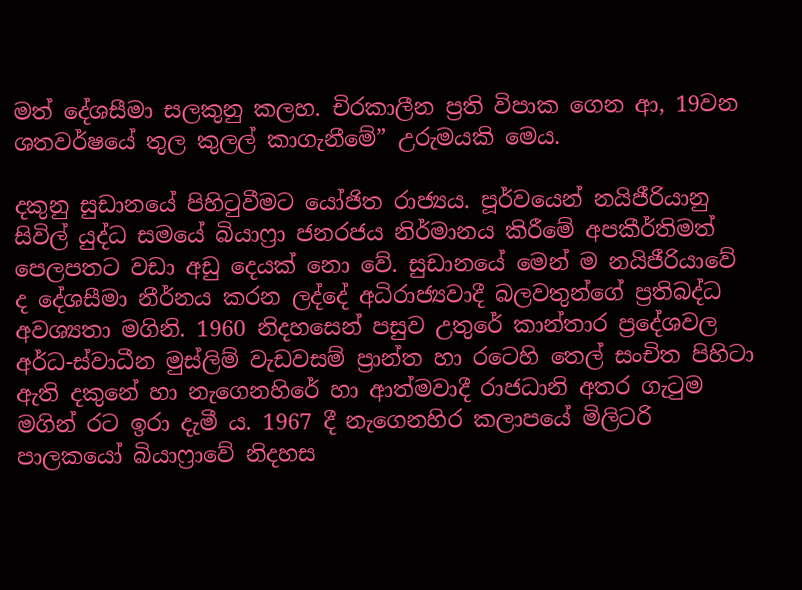මත් දේශසීමා සලකුනු කලහ. චිරකාලීන ප්‍රති විපාක ගෙන ආ, 19වන ශතවර්ෂයේ තුල කුලල් කාගැනීමේ” උරුමයකි මෙය.

දකුනු සුඩානයේ පිහිටුවීමට යෝජිත රාජ්‍යය. පූර්වයෙන් නයිජීරියානු සිවිල් යුද්ධ සමයේ බියාෆ්‍රා ජනරජය නිර්මානය කිරීමේ අපකීර්තිමත් පෙලපතට වඩා අඩු දෙයක් නො වේ. සුඩානයේ මෙන් ම නයිජීරියාවේ ද දේශසීමා නීර්නය කරන ලද්දේ අධිරාජ්‍යවාදී බලවතුන්ගේ ප්‍රතිබද්ධ අවශ්‍යතා මගිනි. 1960 නිදහසෙන් පසුව උතුරේ කාන්තාර ප්‍රදේශවල අර්ධ-ස්වාධීන මුස්ලිම් වැඩවසම් ප්‍රාන්ත හා රටෙහි තෙල් සංචිත පිහිටා ඇති දකුනේ හා නැගෙනහිරේ හා ආත්මවාදී රාජධානි අතර ගැටුම මගින් රට ඉරා දැමී ය. 1967 දී නැගෙනහිර කලාපයේ මිලිටරි පාලකයෝ බියාෆ්‍රාවේ නිදහස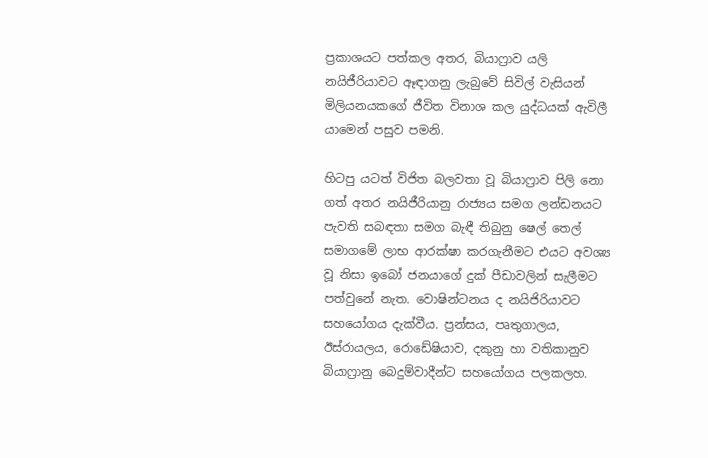ප්‍රකාශයට පත්කල අතර, බියාෆ්‍රාව යලි නයිජීරියාවට ඈඳාගනු ලැබුවේ සිවිල් වැසියන් මිලියනයකගේ ජීවිත විනාශ කල යුද්ධයක් ඇවිලී යාමෙන් පසුව පමනි.

හිටපු යටත් විජිත බලවතා වූ බියාෆ්‍රාව පිලි නො ගත් අතර නයිජීරියානු රාජ්‍යය සමග ලන්ඩනයට පැවති සබඳතා සමග බැඳී තිබුනු ෂෙල් තෙල් සමාගමේ ලාභ ආරක්ෂා කරගැනීමට එයට අවශ්‍ය වූ නිසා ඉබෝ ජනයාගේ දුක් පීඩාවලින් සැලීමට පත්වුනේ නැත. වොෂින්ටනය ද නයිජිරියාවට සහයෝගය දැක්වීය. ප්‍රන්සය, පෘතුගාලය, ඊස්රායලය, රොඩේෂියාව, දකුනු හා වතිකානුව බියාෆ්‍රානු බෙදුම්වාදීන්ට සහයෝගය පලකලහ.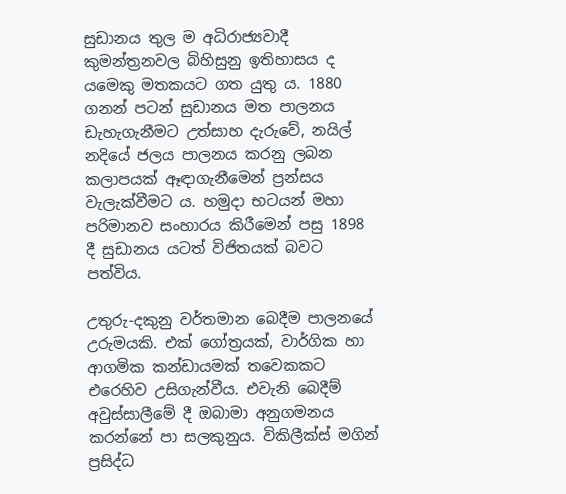සුඩානය තුල ම අධිරාජ්‍යවාදී කුමන්ත්‍රනවල බිහිසුනු ඉතිහාසය ද යමෙකු මතකයට ගත යුතු ය. 1880 ගනන් පටන් සුඩානය මත පාලනය ඩැහැගැනීමට උත්සාහ දැරුවේ, නයිල් නදියේ ජලය පාලනය කරනු ලබන කලාපයක් ඈඳාගැනීමෙන් ප්‍රන්සය වැලැක්වීමට ය. හමුදා භටයන් මහා පරිමානව සංහාරය කිරීමෙන් පසු 1898 දී සුඩානය යටත් විජිතයක් බවට පත්විය.

උතුරු-දකුනු වර්තමාන බෙදීම පාලනයේ උරුමයකි. එක් ගෝත්‍රයක්, වාර්ගික හා ආගමික කන්ඩායමක් තවෙකකට එරෙහිව උසිගැන්වීය. එවැනි බෙදීම් අවුස්සාලීමේ දී ඔබාමා අනුගමනය කරන්නේ පා සලකුනුය. විකිලීක්ස් මගින් ප්‍රසිද්ධ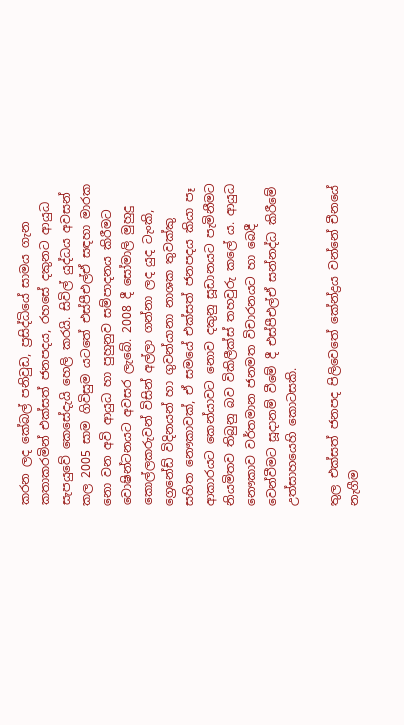කරන ලද කේබල් පනිවුඩ, ප්‍රසිද්ධියේ සාමය ගැන කතාකරමින් එක්සත් ජනපදය, රහසේ දකුනට ආයුධ සැපයුවේ කෙසේදැයි හෙලි කරයි. සිවිල් යුද්ධය අවසන් කල 2005 සාම ගිවිසුම යටතේ එස්පීඑල්ඒ සඳහා මාරක නො වන අවි ආයුධ හා පුහුනුව සම්පාදනය කිරීමට වොෂින්ටනයට අවසර ලැබේ. 2008 දී සෝමාලි මුහුදු කොල්ලකරුවන් විසින් අල්ලා ගන්නා ලද යුද ටැංකි, ග්‍රෙනේඩ් විදිනයන් හා ගුවන්යානා නාශක තුවක්කු සහිත නෞකාවක්, ඒ සමයේ එක්සත් ජනපදය කියා පෑ ආකාරයට කෙන්යාවට නොව දකුනු සූඩානයට පැමිනීමට නියමිතව තිබුනු බව විකිලීක්ස් තහවුරු කලේ ය. ආයුධ නෞකාව වර්තමාන ජනමත විචාරනයට හා බෙදී වෙන්වීමට සූදානම් වීමේ දී එස්පීඑල්ඒ සන්නද්ධ කිරීමේ උත්සාහයෙහි කොටසකි.

තුල එක්සත් ජනපද පිලිවෙතේ කේන්ද්‍රය වන්නේ චීනයේ නැගීම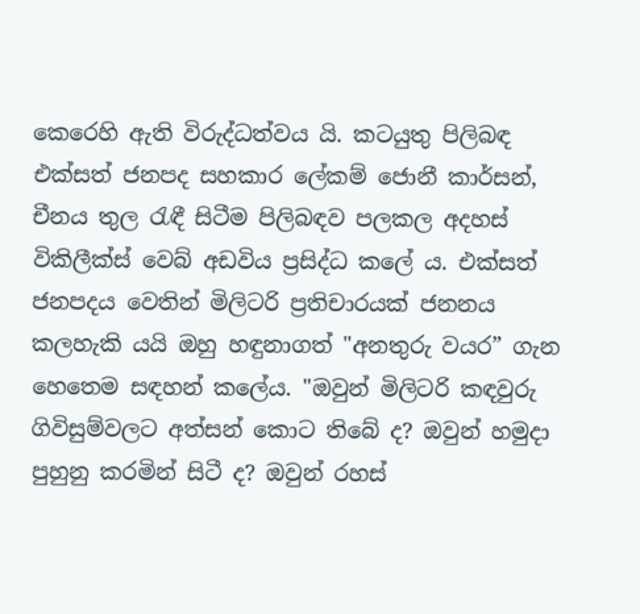කෙරෙහි ඇති විරුද්ධත්වය යි. කටයුතු පිලිබඳ එක්සත් ජනපද සහකාර ලේකම් ජොනී කාර්සන්, චීනය තුල රැඳී සිටීම පිලිබඳව පලකල අදහස් විකිලීක්ස් වෙබ් අඩවිය ප්‍රසිද්ධ කලේ ය. එක්සත් ජනපදය වෙතින් මිලිටරි ප්‍රතිචාරයක් ජනනය කලහැකි යයි ඔහු හඳුනාගත් "අනතුරු වයර” ගැන හෙතෙම සඳහන් කලේය. "ඔවුන් මිලිටරි කඳවුරු ගිවිසුම්වලට අත්සන් කොට තිබේ ද? ඔවුන් හමුදා පුහුනු කරමින් සිටී ද? ඔවුන් රහස්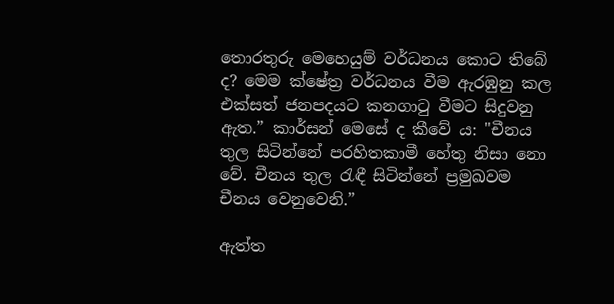තොරතුරු මෙහෙයුම් වර්ධනය කොට තිබේ ද? මෙම ක්ෂේත්‍ර වර්ධනය වීම ඇරඹුනු කල එක්සත් ජනපදයට කනගාටු වීමට සිදුවනු ඇත.” කාර්සන් මෙසේ ද කීවේ ය: "චීනය තුල සිටින්නේ පරහිතකාමී හේතු නිසා නො වේ. චීනය තුල රැඳී සිටින්නේ ප්‍රමුඛවම චීනය වෙනුවෙනි.”

ඇත්ත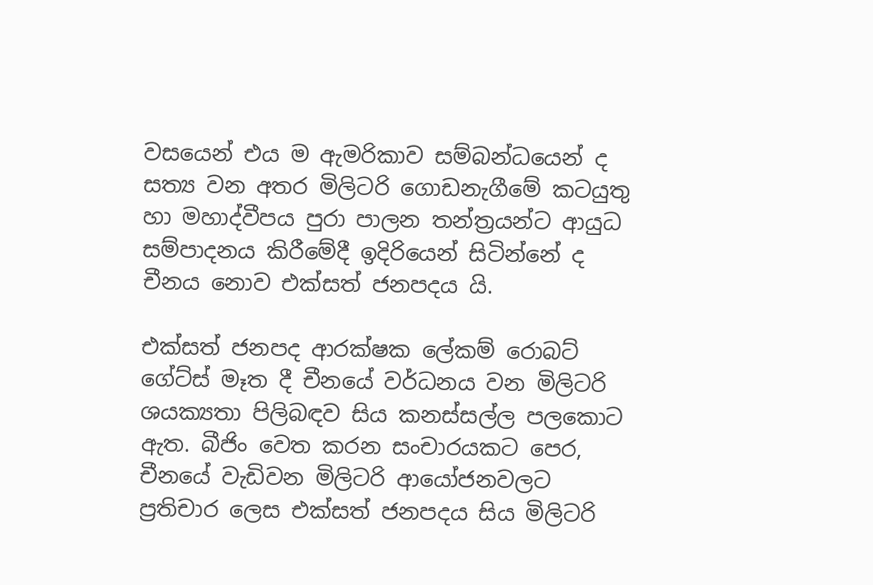වසයෙන් එය ම ඇමරිකාව සම්බන්ධයෙන් ද සත්‍ය වන අතර මිලිටරි ගොඩනැගීමේ කටයුතු හා මහාද්වීපය පුරා පාලන තන්ත්‍රයන්ට ආයුධ සම්පාදනය කිරීමේදී ඉදිරියෙන් සිටින්නේ ද චීනය නොව එක්සත් ජනපදය යි.

එක්සත් ජනපද ආරක්ෂක ලේකම් රොබට් ගේට්ස් මෑත දී චීනයේ වර්ධනය වන මිලිටරි ශයක්‍යතා පිලිබඳව සිය කනස්සල්ල පලකොට ඇත. බීජිං වෙත කරන සංචාරයකට පෙර, චීනයේ වැඩිවන මිලිටරි ආයෝජනවලට ප්‍රතිචාර ලෙස එක්සත් ජනපදය සිය මිලිටරි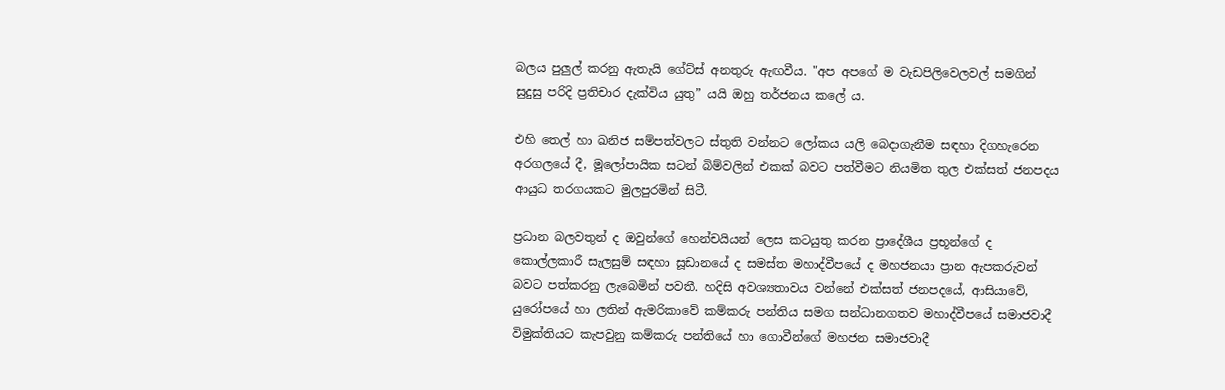බලය පුලුල් කරනු ඇතැයි ගේට්ස් අනතුරු ඇඟවීය. "අප අපගේ ම වැඩපිලිවෙලවල් සමගින් සුදුසු පරිදි ප්‍රතිචාර දැක්විය යුතු” යයි ඔහු තර්ජනය කලේ ය.

එහි තෙල් හා ඛනිජ සම්පත්වලට ස්තුති වන්නට ලෝකය යලි බෙදාගැනීම සඳහා දිගහැරෙන අරගලයේ දී, මූලෝපායික සටන් බිම්වලින් එකක් බවට පත්වීමට නියමිත තුල එක්සත් ජනපදය ආයුධ තරගයකට මුලපුරමින් සිටී.

ප්‍රධාන බලවතුන් ද ඔවුන්ගේ හෙන්චයියන් ලෙස කටයුතු කරන ප්‍රාදේශීය ප්‍රභූන්ගේ ද කොල්ලකාරී සැලසුම් සඳහා සූඩානයේ ද සමස්ත මහාද්වීපයේ ද මහජනයා ප්‍රාන ඇපකරුවන් බවට පත්කරනු ලැබෙමින් පවතී. හදිසි අවශ්‍යතාවය වන්නේ එක්සත් ජනපදයේ, ආසියාවේ, යුරෝපයේ හා ලතින් ඇමරිකාවේ කම්කරු පන්තිය සමග සන්ධානගතව මහාද්වීපයේ සමාජවාදී විමුක්තියට කැපවුනු කම්කරු පන්තියේ හා ගොවීන්ගේ මහජන සමාජවාදී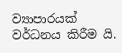ව්‍යාපාරයක් වර්ධනය කිරීම යි.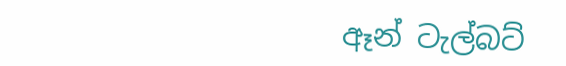ඈන් ටැල්බට්